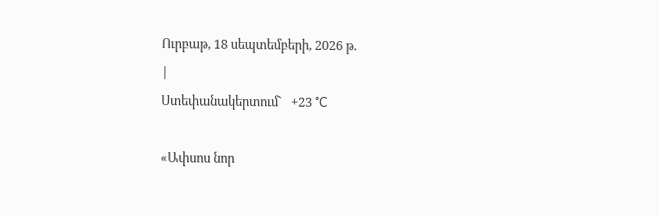Ուրբաթ, 18 սեպտեմբերի, 2026 թ.
|
Ստեփանակերտում`   +23 °C

«Ափսոս նոր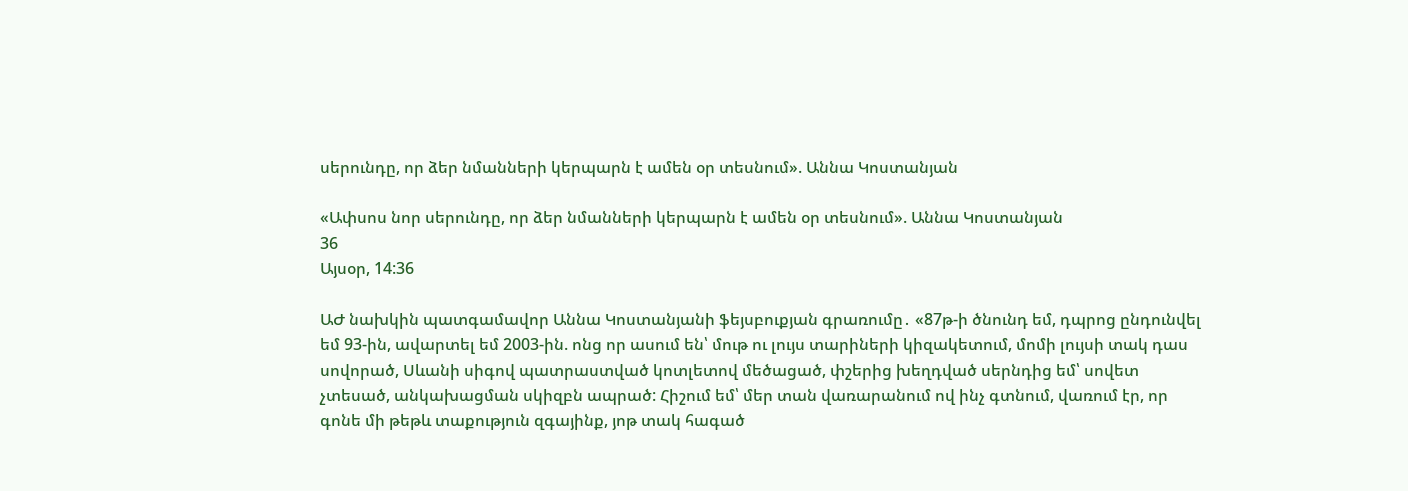սերունդը, որ ձեր նմանների կերպարն է ամեն օր տեսնում». Աննա Կոստանյան

«Ափսոս նոր սերունդը, որ ձեր նմանների կերպարն է ամեն օր տեսնում». Աննա Կոստանյան
36
Այսօր, 14:36

ԱԺ նախկին պատգամավոր Աննա Կոստանյանի ֆեյսբուքյան գրառումը․ «87թ-ի ծնունդ եմ, դպրոց ընդունվել եմ 93-ին, ավարտել եմ 2003-ին. ոնց որ ասում են՝ մութ ու լույս տարիների կիզակետում, մոմի լույսի տակ դաս սովորած, Սևանի սիգով պատրաստված կոտլետով մեծացած, փշերից խեղդված սերնդից եմ՝ սովետ չտեսած, անկախացման սկիզբն ապրած: Հիշում եմ՝ մեր տան վառարանում ով ինչ գտնում, վառում էր, որ գոնե մի թեթև տաքություն զգայինք, յոթ տակ հագած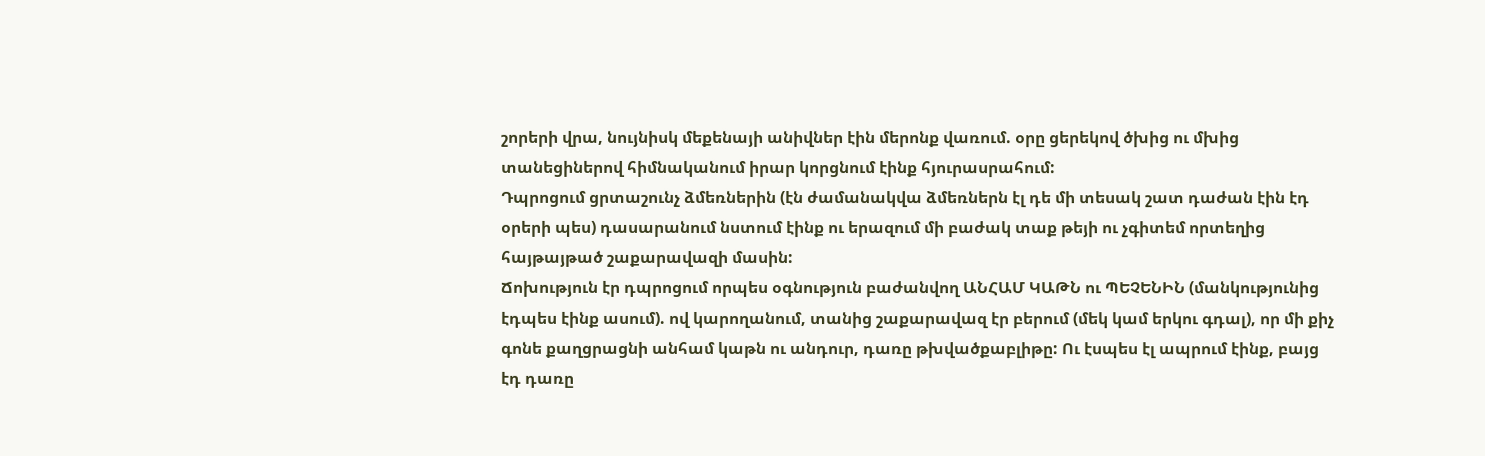շորերի վրա, նույնիսկ մեքենայի անիվներ էին մերոնք վառում. օրը ցերեկով ծխից ու մխից տանեցիներով հիմնականում իրար կորցնում էինք հյուրասրահում:
Դպրոցում ցրտաշունչ ձմեռներին (էն ժամանակվա ձմեռներն էլ դե մի տեսակ շատ դաժան էին էդ օրերի պես) դասարանում նստում էինք ու երազում մի բաժակ տաք թեյի ու չգիտեմ որտեղից հայթայթած շաքարավազի մասին:
Ճոխություն էր դպրոցում որպես օգնություն բաժանվող ԱՆՀԱՄ ԿԱԹՆ ու ՊԵՉԵՆԻՆ (մանկությունից էդպես էինք ասում). ով կարողանում, տանից շաքարավազ էր բերում (մեկ կամ երկու գդալ), որ մի քիչ գոնե քաղցրացնի անհամ կաթն ու անդուր, դառը թխվածքաբլիթը: Ու էսպես էլ ապրում էինք, բայց էդ դառը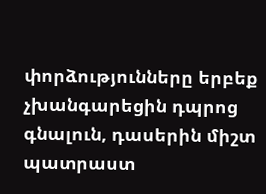փորձությունները երբեք չխանգարեցին դպրոց գնալուն, դասերին միշտ պատրաստ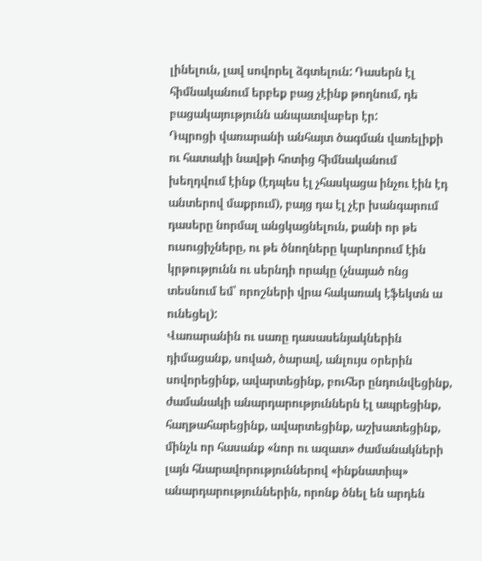լինելուն, լավ սովորել ձգտելուն: Դասերն էլ հիմնականում երբեք բաց չէինք թողնում, դե բացակայությունն անպատվաբեր էր:
Դպրոցի վառարանի անհայտ ծագման վառելիքի ու հատակի նավթի հոտից հիմնականում խեղդվում էինք (էդպես էլ չհասկացա ինչու էին էդ անտերով մաքրում), բայց դա էլ չէր խանգարում դասերը նորմալ անցկացնելուն, քանի որ թե ուսուցիչները, ու թե ծնողները կարևորում էին կրթությունն ու սերնդի որակը (չնայած ոնց տեսնում եմ՝ որոշների վրա հակառակ էֆեկտն ա ունեցել):
Վառարանին ու սառը դասասենյակներին դիմացանք, սոված, ծարավ, անլույս օրերին սովորեցինք, ավարտեցինք, բուհեր ընդունվեցինք, ժամանակի անարդարություններն էլ ապրեցինք, հաղթահարեցինք, ավարտեցինք, աշխատեցինք, մինչև որ հասանք «նոր ու ազատ» ժամանակների լայն հնարավորություններով «ինքնատիպ» անարդարություններին, որոնք ծնել են արդեն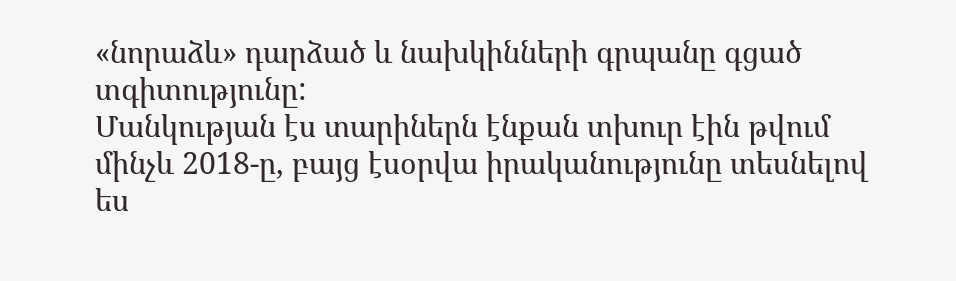«նորաձև» դարձած և նախկինների գրպանը գցած տգիտությունը:
Մանկության էս տարիներն էնքան տխուր էին թվում մինչև 2018-ը, բայց էսօրվա իրականությունը տեսնելով ես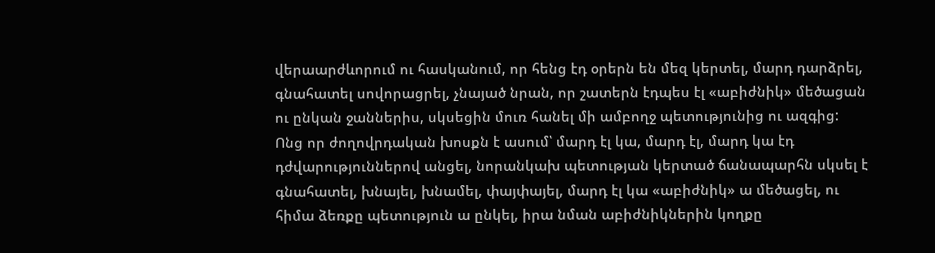վերաարժևորում ու հասկանում, որ հենց էդ օրերն են մեզ կերտել, մարդ դարձրել, գնահատել սովորացրել, չնայած նրան, որ շատերն էդպես էլ «աբիժնիկ» մեծացան ու ընկան ջաններիս, սկսեցին մուռ հանել մի ամբողջ պետությունից ու ազգից:
Ոնց որ ժողովրդական խոսքն է ասում՝ մարդ էլ կա, մարդ էլ, մարդ կա էդ դժվարություններով անցել, նորանկախ պետության կերտած ճանապարհն սկսել է գնահատել, խնայել, խնամել, փայփայել, մարդ էլ կա «աբիժնիկ» ա մեծացել, ու հիմա ձեռքը պետություն ա ընկել, իրա նման աբիժնիկներին կողքը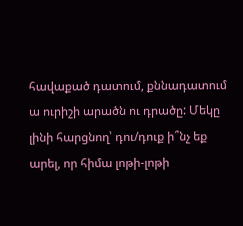հավաքած դատում, քննադատում ա ուրիշի արածն ու դրածը: Մեկը լինի հարցնող՝ դու/դուք ի՞նչ եք արել, որ հիմա լոթի-լոթի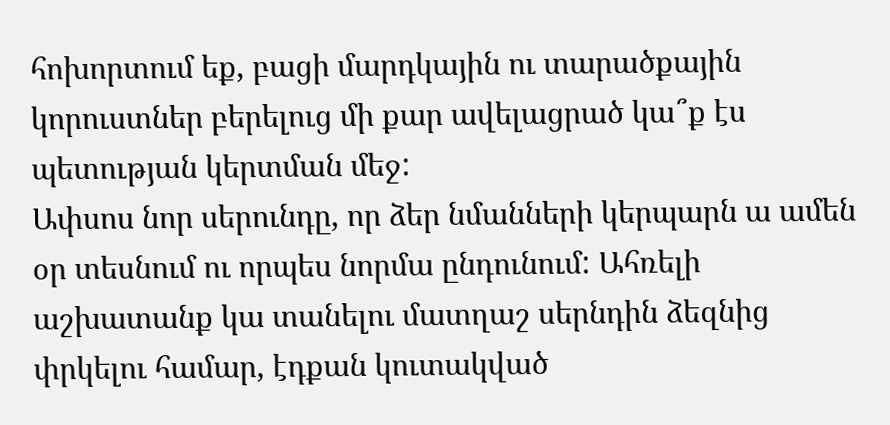հոխորտում եք, բացի մարդկային ու տարածքային կորուստներ բերելուց մի քար ավելացրած կա՞ք էս պետության կերտման մեջ:
Ափսոս նոր սերունդը, որ ձեր նմանների կերպարն ա ամեն օր տեսնում ու որպես նորմա ընդունում: Ահռելի աշխատանք կա տանելու մատղաշ սերնդին ձեզնից փրկելու համար, էդքան կուտակված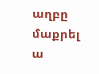աղբը մաքրել ա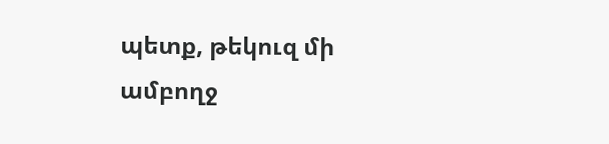պետք, թեկուզ մի ամբողջ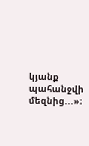կյանք պահանջվի մեզնից...»։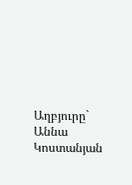Աղբյուրը`   Աննա Կոստանյան